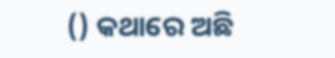() କଥାରେ ଅଛି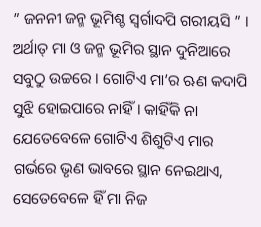” ଜନନୀ ଜନ୍ମ ଭୂମିଶ୍ଚ ସ୍ୱର୍ଗାଦପି ଗରୀୟସି ” । ଅର୍ଥାତ୍ ମା ଓ ଜନ୍ମ ଭୂମିର ସ୍ଥାନ ଦୁନିଆରେ ସବୁଠୁ ଉଚ୍ଚରେ । ଗୋଟିଏ ମା’ର ଋଣ କଦାପି ସୁଝି ହୋଇପାରେ ନାହିଁ । କାହିଁକି ନା ଯେତେବେଳେ ଗୋଟିଏ ଶିଶୁଟିଏ ମାର ଗର୍ଭରେ ଭୃଣ ଭାବରେ ସ୍ଥାନ ନେଇଥାଏ, ସେତେବେଳେ ହିଁ ମା ନିଜ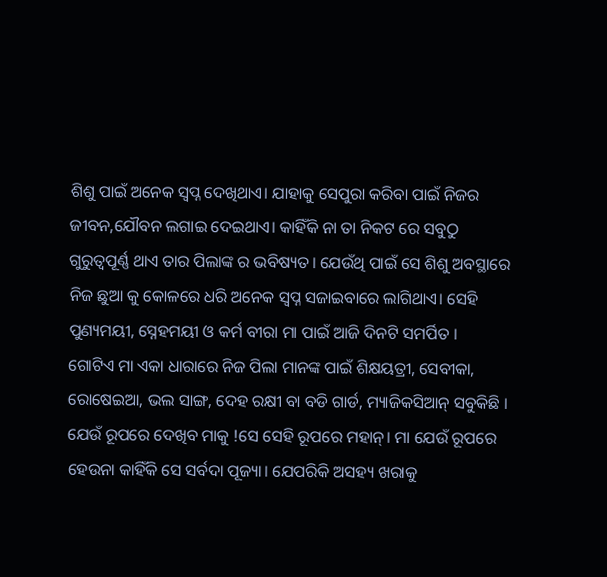ଶିଶୁ ପାଇଁ ଅନେକ ସ୍ବପ୍ନ ଦେଖିଥାଏ। ଯାହାକୁ ସେପୁରା କରିବା ପାଇଁ ନିଜର ଜୀବନ,ଯୌବନ ଲଗାଇ ଦେଇଥାଏ। କାହିଁକି ନା ତା ନିକଟ ରେ ସବୁଠୁ ଗୁରୁତ୍ୱପୂର୍ଣ୍ଣ ଥାଏ ତାର ପିଲାଙ୍କ ର ଭବିଷ୍ୟତ। ଯେଉଁଥି ପାଇଁ ସେ ଶିଶୁ ଅବସ୍ଥାରେ ନିଜ ଛୁଆ କୁ କୋଳରେ ଧରି ଅନେକ ସ୍ବପ୍ନ ସଜାଇବାରେ ଲାଗିଥାଏ। ସେହି ପୁଣ୍ୟମୟୀ, ସ୍ନେହମୟୀ ଓ କର୍ମ ବୀରା ମା ପାଇଁ ଆଜି ଦିନଟି ସମର୍ପିତ ।
ଗୋଟିଏ ମା ଏକା ଧାରାରେ ନିଜ ପିଲା ମାନଙ୍କ ପାଇଁ ଶିକ୍ଷୟତ୍ରୀ, ସେବୀକା, ରୋଷେଇଆ, ଭଲ ସାଙ୍ଗ, ଦେହ ରକ୍ଷୀ ବା ବଡି ଗାର୍ଡ, ମ୍ୟାଜିକସିଆନ୍ ସବୁକିଛି । ଯେଉଁ ରୂପରେ ଦେଖିବ ମାକୁ !ସେ ସେହି ରୂପରେ ମହାନ୍। ମା ଯେଉଁ ରୂପରେ ହେଉନା କାହିଁକି ସେ ସର୍ବଦା ପୂଜ୍ୟା। ଯେପରିକି ଅସହ୍ୟ ଖରାକୁ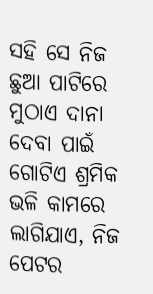ସହି ସେ ନିଜ ଛୁଆ ପାଟିରେ ମୁଠାଏ ଦାନା ଦେବା ପାଇଁ ଗୋଟିଏ ଶ୍ରମିକ ଭଳି କାମରେ ଲାଗିଯାଏ, ନିଜ ପେଟର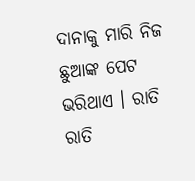ଦାନାକୁ ମାରି ନିଜ ଛୁଆଙ୍କ ପେଟ ଭରିଥାଏ । ରାତି ରାତି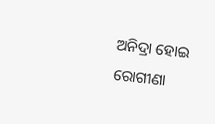ଅନିଦ୍ରା ହୋଇ ରୋଗୀଣା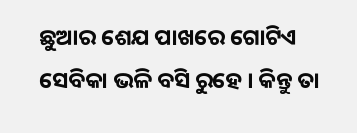ଛୁଆର ଶେଯ ପାଖରେ ଗୋଟିଏ ସେବିକା ଭଳି ବସି ରୁହେ । କିନ୍ତୁ ତା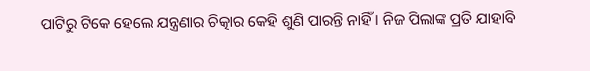ପାଟିରୁ ଟିକେ ହେଲେ ଯନ୍ତ୍ରଣାର ଚିତ୍କାର କେହି ଶୁଣି ପାରନ୍ତି ନାହିଁ । ନିଜ ପିଲାଙ୍କ ପ୍ରତି ଯାହାବି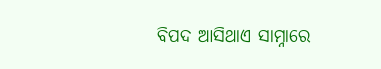ବିପଦ ଆସିଥାଏ ସାମ୍ନାରେ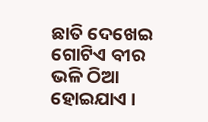ଛାତି ଦେଖେଇ ଗୋଟିଏ ବୀର ଭଳି ଠିଆ ହୋଇଯାଏ ।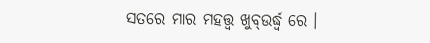ସତରେ ମାର ମହତ୍ତ୍ଵ ଖୁବ୍ଉର୍ଦ୍ଧ୍ଵ ରେ ।